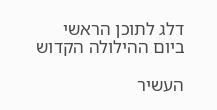דלג לתוכן הראשי
ביום ההילולה הקדוש

העשיר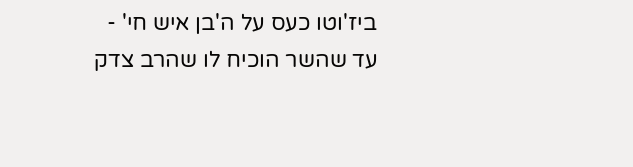ביז'וטו כעס על ה'בן איש חי' - עד שהשר הוכיח לו שהרב צדק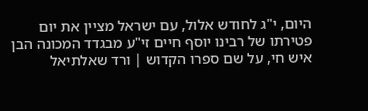היום, י"ג לחודש אלול, עם ישראל מציין את יום פטירתו של רבינו יוסף חיים זי"ע מבגדד המכונה הבן איש חי, על שם ספרו הקדוש | ורד שאלתיאל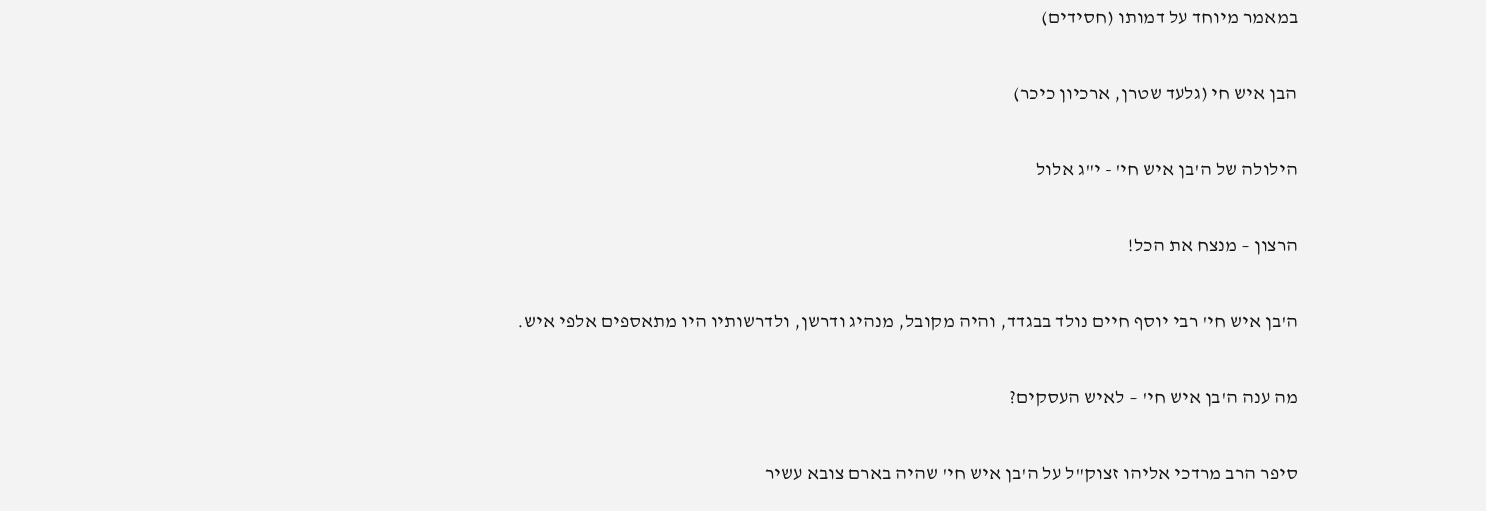במאמר מיוחד על דמותו (חסידים)

הבן איש חי (גלעד שטרן, ארכיון כיכר)

הילולה של ה'בן איש חי' - י"ג אלול

הרצון – מנצח את הכל!

ה'בן איש חי' רבי יוסף חיים נולד בבגדד, והיה מקובל, מנהיג ודרשן, ולדרשותיו היו מתאספים אלפי איש.

מה ענה ה'בן איש חי' – לאיש העסקים?

סיפר הרב מרדכי אליהו זצוק"ל על ה'בן איש חי' שהיה בארם צובא עשיר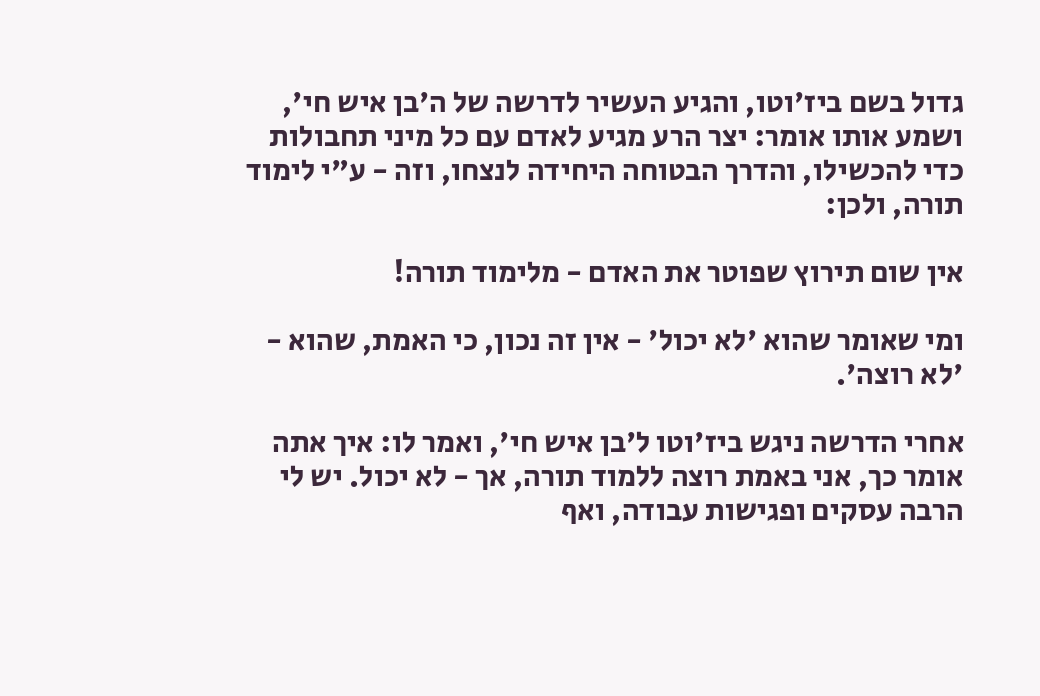גדול בשם ביז'וטו, והגיע העשיר לדרשה של ה'בן איש חי', ושמע אותו אומר: יצר הרע מגיע לאדם עם כל מיני תחבולות כדי להכשילו, והדרך הבטוחה היחידה לנצחו, וזה - ע"י לימוד תורה, ולכן:

אין שום תירוץ שפוטר את האדם - מלימוד תורה!

ומי שאומר שהוא 'לא יכול' - אין זה נכון, כי האמת, שהוא - 'לא רוצה'.

אחרי הדרשה ניגש ביז'וטו ל'בן איש חי', ואמר לו: איך אתה אומר כך, אני באמת רוצה ללמוד תורה, אך - לא יכול. יש לי הרבה עסקים ופגישות עבודה, ואף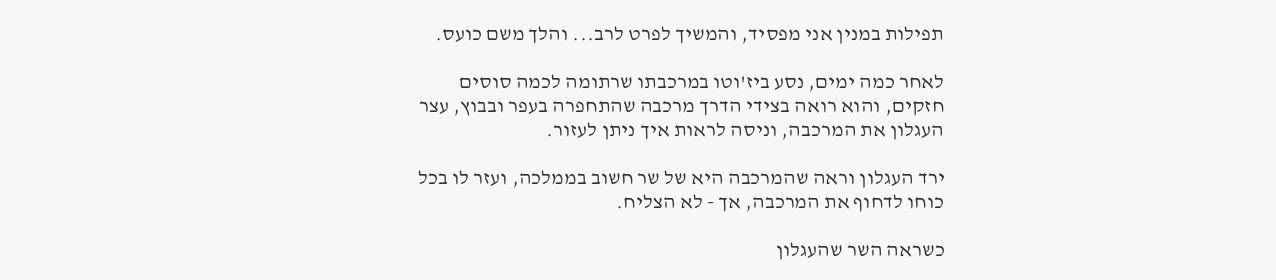תפילות במנין אני מפסיד, והמשיך לפרט לרב... והלך משם כועס.

לאחר כמה ימים, נסע ביז'וטו במרכבתו שרתומה לכמה סוסים חזקים, והוא רואה בצידי הדרך מרכבה שהתחפרה בעפר ובבוץ, עצר העגלון את המרכבה, וניסה לראות איך ניתן לעזור.

ירד העגלון וראה שהמרכבה היא של שר חשוב בממלכה, ועזר לו בכל כוחו לדחוף את המרכבה, אך - לא הצליח.

כשראה השר שהעגלון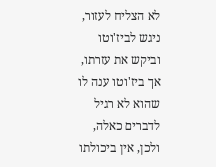לא הצליח לעזור, ניגש לביז'וטו וביקש את עזרתו, אך ביז'וטו ענה לו שהוא לא רגיל לדברים כאלה, ולכן, אין ביכולתו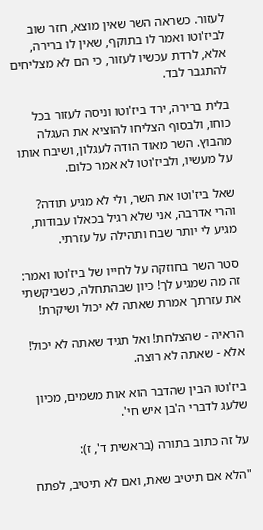לעזור. כשראה השר שאין מוצא, חזר שוב לביז'וטו ואמר לו בתוקף, שאין לו ברירה, אלא, לרדת עכשיו לעזור, כי הם לא מצליחים להתגבר לבד.

בלית ברירה, ירד ביז'וטו וניסה לעזור בכל כוחו, ולבסוף הצליחו להוציא את העגלה מהבוץ. השר מאוד הודה לעגלון, ושיבח אותו על מעשיו, ולביז'וטו לא אמר כלום.

שאל ביז'וטו את השר, ולי לא מגיע תודה? והרי אדרבה, אני שלא רגיל בכאלו עבודות, מגיע לי יותר שבח ותהילה על עזרתי.

סטר השר בחוזקה על לחייו של ביז'וטו ואמר: זה מה שמגיע לך! כיון שבהתחלה, כשביקשתי את עזרתך אמרת שאתה לא יכול ושיקרת!

הראיה - שהצלחת! ואל תגיד שאתה לא יכול! אלא - שאתה לא רוצה.

ביז'וטו הבין שהדבר הוא אות משמים, מכיון שלעג לדברי ה'בן איש חי'.

על זה כתוב בתורה (בראשית ד', ז):

"הלא אם תיטיב שאת, ואם לא תיטיב, לפתח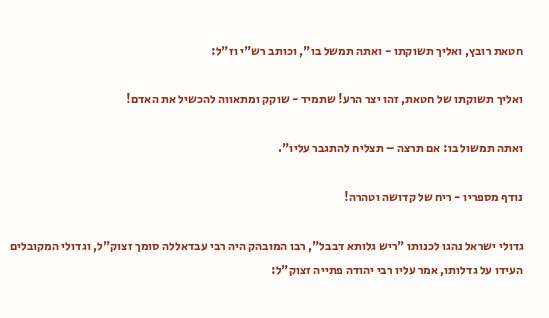חטאת רובץ, ואליך תשוקתו - ואתה תמשל בו", וכותב רש"י וז"ל:

ואליך תשוקתו של חטאת, זהו יצר הרע! שתמיד - שוקק ומתאווה להכשיל את האדם!

ואתה תמשול בו: אם תרצה – תצליח להתגבר עליו".

נודף מספריו - ריח של קדושה וטהרה!

גדולי ישראל נהגו לכנותו "ריש גלותא דבבל", רבו המובהק היה רבי עבדאללה סומך זצוק"ל, וגדולי המקובלים העידו על גדלותו, אמר עליו רבי יהודה פתייה זצוק"ל: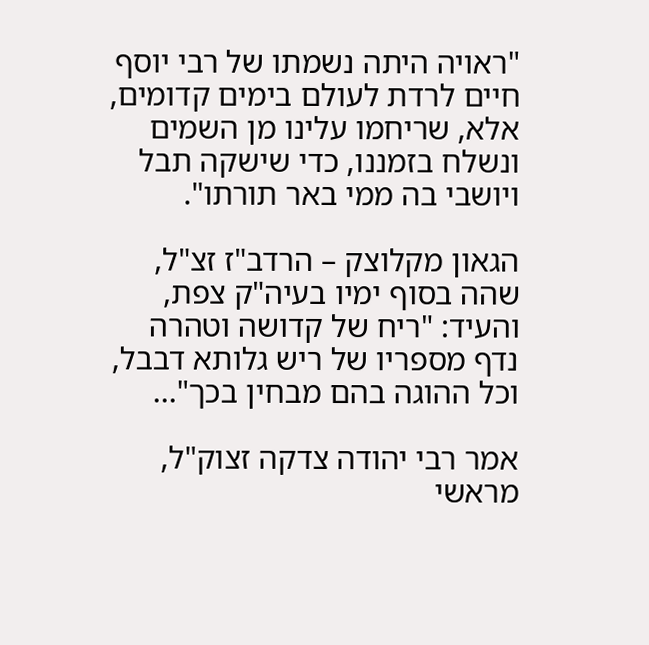"ראויה היתה נשמתו של רבי יוסף חיים לרדת לעולם בימים קדומים, אלא, שריחמו עלינו מן השמים ונשלח בזמננו, כדי שישקה תבל ויושבי בה ממי באר תורתו".

הגאון מקלוצק – הרדב"ז זצ"ל, שהה בסוף ימיו בעיה"ק צפת, והעיד: "ריח של קדושה וטהרה נדף מספריו של ריש גלותא דבבל, וכל ההוגה בהם מבחין בכך"...

אמר רבי יהודה צדקה זצוק"ל, מראשי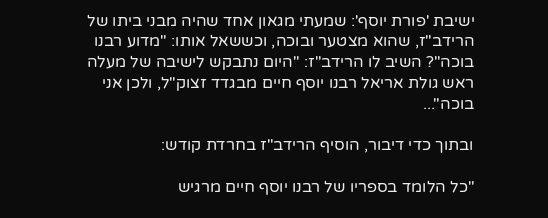ישיבת 'פורת יוסף': שמעתי מגאון אחד שהיה מבני ביתו של הרידב"ז, שהוא מצטער ובוכה, וכששאל אותו: "מדוע רבנו בוכה"? השיב לו הרידב"ז: "היום נתבקש לישיבה של מעלה ראש גולת אריאל רבנו יוסף חיים מבגדד זצוק"ל, ולכן אני בוכה"...

ובתוך כדי דיבור, הוסיף הרידב"ז בחרדת קודש:

"כל הלומד בספריו של רבנו יוסף חיים מרגיש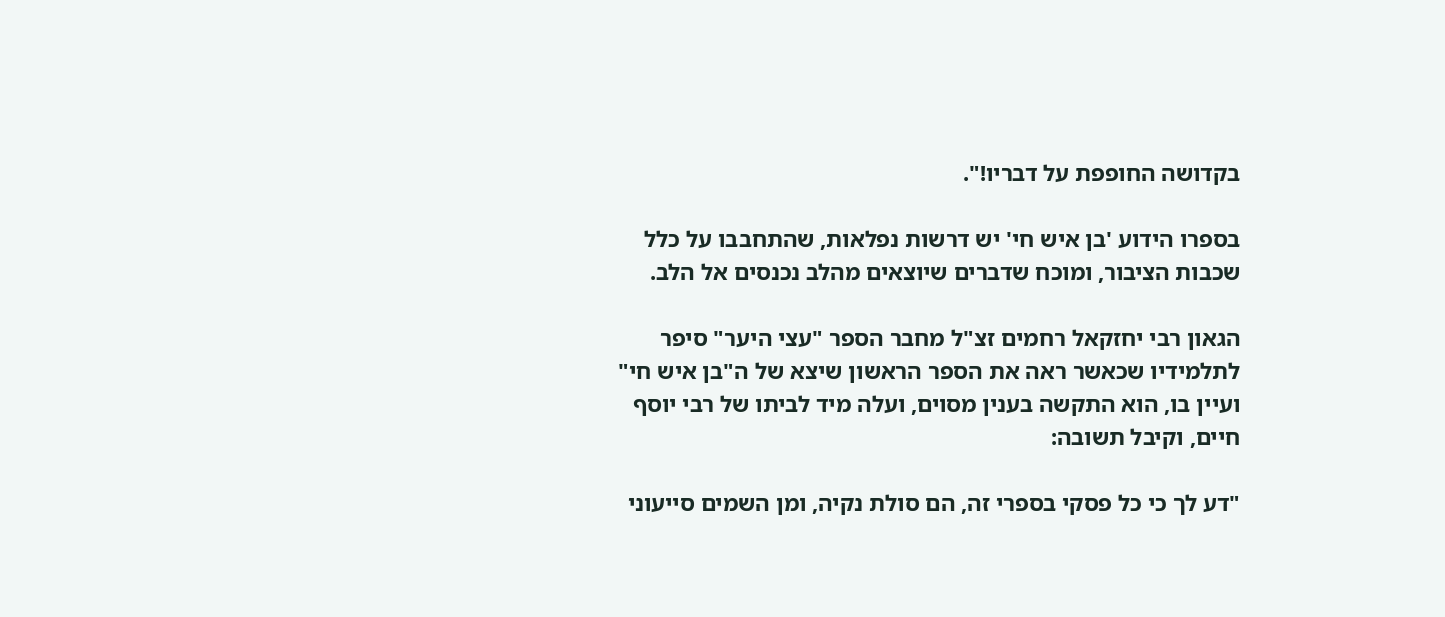בקדושה החופפת על דבריו!".

בספרו הידוע 'בן איש חי' יש דרשות נפלאות, שהתחבבו על כלל שכבות הציבור, ומוכח שדברים שיוצאים מהלב נכנסים אל הלב.

הגאון רבי יחזקאל רחמים זצ"ל מחבר הספר "עצי היער" סיפר לתלמידיו שכאשר ראה את הספר הראשון שיצא של ה"בן איש חי" ועיין בו, הוא התקשה בענין מסוים, ועלה מיד לביתו של רבי יוסף חיים, וקיבל תשובה:

"דע לך כי כל פסקי בספרי זה, הם סולת נקיה, ומן השמים סייעוני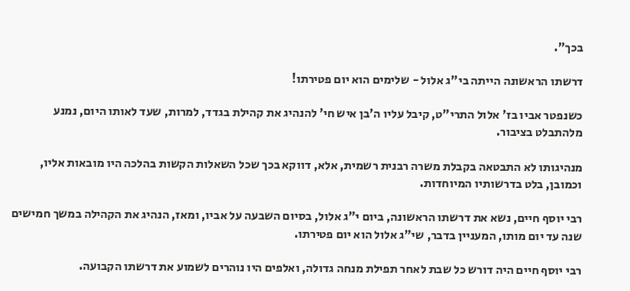בכך".

דרשתו הראשונה הייתה בי"ג אלול - שלימים הוא יום פטירתו!

כשנפטר אביו בז' אלול התרי"ט, קיבל עליו ה'בן איש חי' להנהיג את קהילת בגדד, למרות, שעד לאותו היום, נמנע מלהתבלט בציבור.

מנהיגותו לא התבטאה בקבלת משרה רבנית רשמית, אלא, דווקא בכך שכל השאלות הקשות בהלכה היו מובאות אליו, וכמובן, בלט בדרשותיו המיוחדות.

רבי יוסף חיים, נשא את דרשתו הראשונה, ביום י"ג אלול, בסיום השבעה על אביו, ומאז, הנהיג את הקהילה במשך חמישים שנה עד יום מותו, המעניין בדבר, שי"ג אלול הוא יום פטירתו.

רבי יוסף חיים היה דורש כל שבת לאחר תפילת מנחה גדולה, ואלפים היו נוהרים לשמוע את דרשתו הקבועה.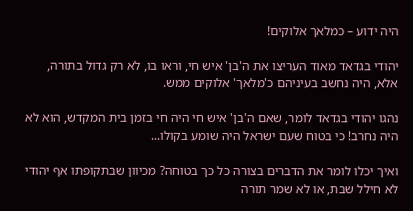היה ידוע – כמלאך אלוקים!

יהודי בגדאד מאוד העריצו את ה'בן' איש חי, וראו בו, לא רק גדול בתורה, אלא, היה נחשב בעיניהם כ'מלאך' אלוקים ממש.

נהגו יהודי בגדאד לומר, שאם ה'בן' איש חי היה חי בזמן בית המקדש, הוא לא היה נחרב! כי בטוח שעם ישראל היה שומע בקולו...

ואיך יכלו לומר את הדברים בצורה כל כך בטוחה? מכיוון שבתקופתו אף יהודי לא חילל שבת, או לא שמר תורה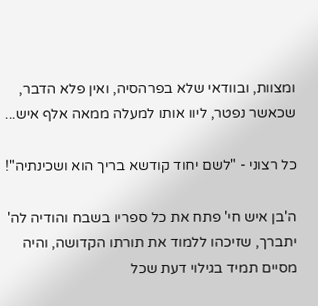ומצוות, ובוודאי שלא בפרהסיה, ואין פלא הדבר, שכאשר נפטר, ליוו אותו למעלה ממאה אלף איש...

כל רצוני - "לשם יחוד קודשא בריך הוא ושכינתיה"!

ה'בן איש חי' פתח את כל ספריו בשבח והודיה לה' יתברך, שזיכהו ללמוד את תורתו הקדושה, והיה מסיים תמיד בגילוי דעת שכל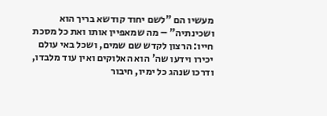מעשיו הם "לשם יחוד קודשא בריך הוא ושכינתיה" – מה שמאפיין אותו ואת כל מסכת חייו: הרצון לקדש שם שמים, ושכל באי עולם יכירו וידעו שה' הוא האלוקים ואין עוד מלבדו, ודרכו שנהג כל ימיו, חיבור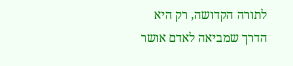לתורה הקדושה, רק היא הדרך שמביאה לאדם אושר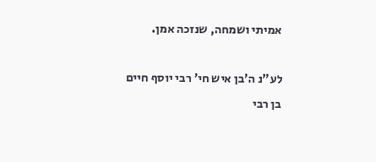אמיתי ושמחה, שנזכה אמן.

לע"נ ה'בן איש חי' רבי יוסף חיים בן רבי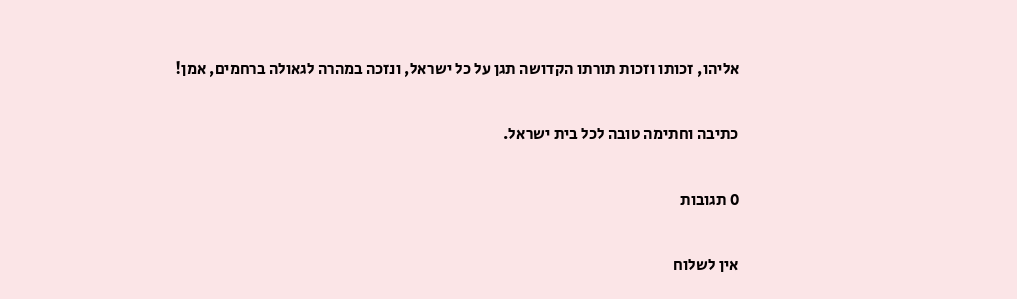אליהו, זכותו וזכות תורתו הקדושה תגן על כל ישראל, ונזכה במהרה לגאולה ברחמים, אמן!

כתיבה וחתימה טובה לכל בית ישראל.

0 תגובות

אין לשלוח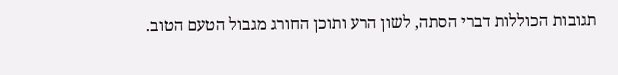תגובות הכוללות דברי הסתה, לשון הרע ותוכן החורג מגבול הטעם הטוב.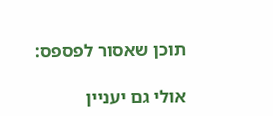תוכן שאסור לפספס:

אולי גם יעניין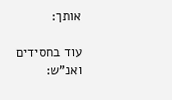אותך:

עוד בחסידים ואנ"ש: